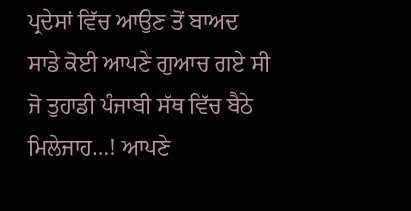ਪ੍ਰਦੇਸਾਂ ਵਿੱਚ ਆਉਣ ਤੋਂ ਬਾਅਦ ਸਾਡੇ ਕੋਈ ਆਪਣੇ ਗੁਆਚ ਗਏ ਸੀ ਜੋ ਤੁਹਾਡੀ ਪੰਜਾਬੀ ਸੱਥ ਵਿੱਚ ਬੈਠੇ ਮਿਲੇਜਾਹ…! ਆਪਣੇ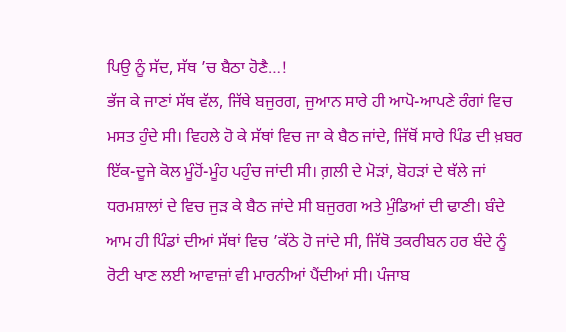ਪਿਉ ਨੂੰ ਸੱਦ, ਸੱਥ ’ਚ ਬੈਠਾ ਹੋਣੈ…!
ਭੱਜ ਕੇ ਜਾਣਾਂ ਸੱਥ ਵੱਲ, ਜਿੱਥੇ ਬਜੁਰਗ, ਜੁਆਨ ਸਾਰੇ ਹੀ ਆਪੋ-ਆਪਣੇ ਰੰਗਾਂ ਵਿਚ ਮਸਤ ਹੁੰਦੇ ਸੀ। ਵਿਹਲੇ ਹੋ ਕੇ ਸੱਥਾਂ ਵਿਚ ਜਾ ਕੇ ਬੈਠ ਜਾਂਦੇ, ਜਿੱਥੋਂ ਸਾਰੇ ਪਿੰਡ ਦੀ ਖ਼ਬਰ ਇੱਕ-ਦੂਜੇ ਕੋਲ ਮੂੰਹੋਂ-ਮੂੰਹ ਪਹੁੰਚ ਜਾਂਦੀ ਸੀ। ਗ਼ਲੀ ਦੇ ਮੋੜਾਂ, ਬੋਹੜਾਂ ਦੇ ਥੱਲੇ ਜਾਂ ਧਰਮਸ਼ਾਲਾਂ ਦੇ ਵਿਚ ਜੁੜ ਕੇ ਬੈਠ ਜਾਂਦੇ ਸੀ ਬਜੁਰਗ ਅਤੇ ਮੁੰਡਿਆਂ ਦੀ ਢਾਣੀ। ਬੰਦੇ ਆਮ ਹੀ ਪਿੰਡਾਂ ਦੀਆਂ ਸੱਥਾਂ ਵਿਚ ’ਕੱਠੇ ਹੋ ਜਾਂਦੇ ਸੀ, ਜਿੱਥੋ ਤਕਰੀਬਨ ਹਰ ਬੰਦੇ ਨੂੰ ਰੋਟੀ ਖਾਣ ਲਈ ਆਵਾਜ਼ਾਂ ਵੀ ਮਾਰਨੀਆਂ ਪੈਂਦੀਆਂ ਸੀ। ਪੰਜਾਬ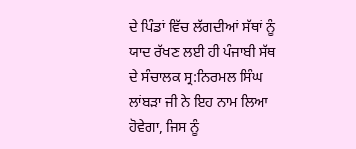ਦੇ ਪਿੰਡਾਂ ਵਿੱਚ ਲੱਗਦੀਆਂ ਸੱਥਾਂ ਨੂੰ ਯਾਦ ਰੱਖਣ ਲਈ ਹੀ ਪੰਜਾਬੀ ਸੱਥ ਦੇ ਸੰਚਾਲਕ ਸ੍ਰ:ਨਿਰਮਲ ਸਿੰਘ ਲਾਂਬੜਾ ਜੀ ਨੇ ਇਹ ਨਾਮ ਲਿਆ ਹੋਵੇਗਾ, ਜਿਸ ਨੂੰ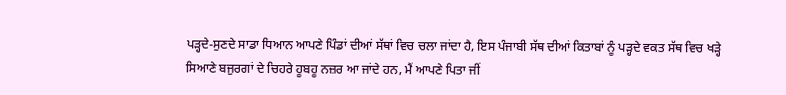ਪੜ੍ਹਦੇ-ਸੁਣਦੇ ਸਾਡਾ ਧਿਆਨ ਆਪਣੇ ਪਿੰਡਾਂ ਦੀਆਂ ਸੱਥਾਂ ਵਿਚ ਚਲਾ ਜਾਂਦਾ ਹੈ, ਇਸ ਪੰਜਾਬੀ ਸੱਥ ਦੀਆਂ ਕਿਤਾਬਾਂ ਨੂੰ ਪੜ੍ਹਦੇ ਵਕਤ ਸੱਥ ਵਿਚ ਖੜ੍ਹੇ ਸਿਆਣੇ ਬਜੁਰਗਾਂ ਦੇ ਚਿਹਰੇ ਹੂਬਹੂ ਨਜ਼ਰ ਆ ਜਾਂਦੇ ਹਨ, ਮੈਂ ਆਪਣੇ ਪਿਤਾ ਜੀਂ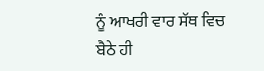ਨੂੰ ਆਖਰੀ ਵਾਰ ਸੱਥ ਵਿਚ ਬੈਠੇ ਹੀ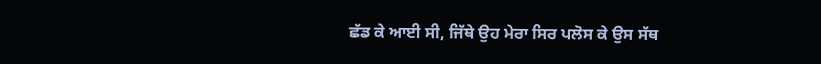ਛੱਡ ਕੇ ਆਈ ਸੀ, ਜਿੱਥੇ ਉਹ ਮੇਰਾ ਸਿਰ ਪਲੋਸ ਕੇ ਉਸ ਸੱਥ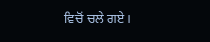ਵਿਚੋਂ ਚਲੇ ਗਏ।